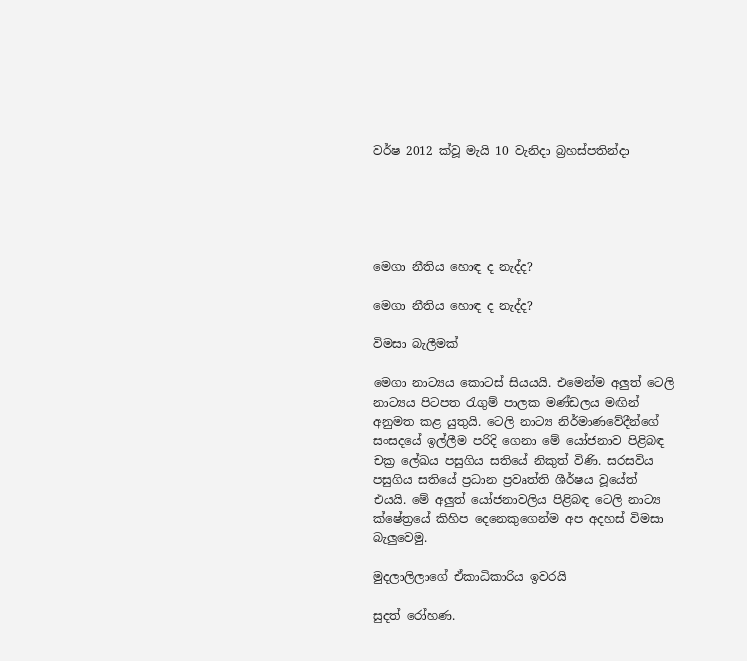වර්ෂ 2012 ක්වූ මැයි 10 වැනිදා බ්‍රහස්පතින්දා





මෙගා නීතිය හොඳ ද නැද්ද?

මෙගා නීතිය හොඳ ද නැද්ද?

විමසා බැලීමක්

මෙගා නාට්‍යය කොටස් සියයයි. එමෙන්ම අලුත් ටෙලි නාට්‍යය පිටපත රැගුම් පාලක මණ්ඩලය මඟින් අනුමත කළ යුතුයි. ටෙලි නාට්‍ය නිර්මාණවේදීන්ගේ සංසදයේ ඉල්ලීම පරිදි ගෙනා මේ යෝජනාව පිළිබඳ චක්‍ර ලේඛය පසුගිය සතියේ නිකුත් විණි. සරසවිය පසුගිය සතියේ ප්‍රධාන ප්‍රවෘත්ති ශීර්ෂය වූයේත් එයයි. මේ අලුත් යෝජනාවලිය පිළිබඳ ටෙලි නාට්‍ය ක්ෂේත්‍රයේ කිහිප දෙනෙකුගෙන්ම අප අදහස් විමසා බැලුවෙමු.

මුදලාලිලාගේ ඒකාධිකාරිය ඉවරයි

සුදත් රෝහණ.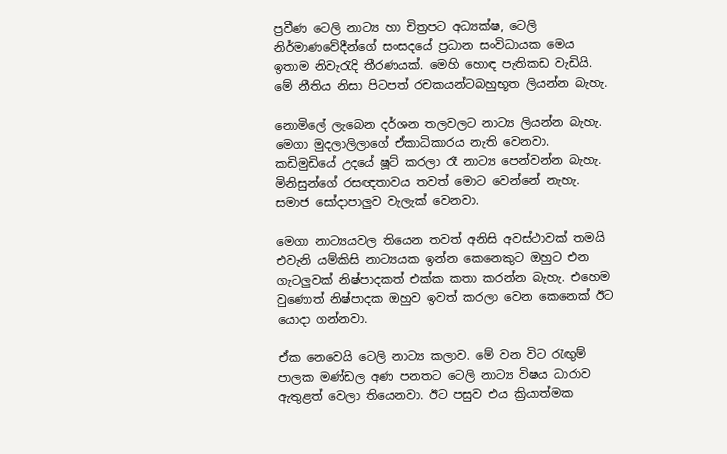ප්‍රවීණ ටෙලි නාට්‍ය හා චිත්‍රපට අධ්‍යක්ෂ, ටෙලි නිර්මාණවේදීන්ගේ සංසදයේ ප්‍රධාන සංවිධායක මෙය ඉතාම නිවැරැදි තීරණයක්. මෙහි හොඳ පැතිකඩ වැඩියි. මේ නීතිය නිසා පිටපත් රචකයන්ටබහුභූත ලියන්න බැහැ.

නොමිලේ ලැබෙන දර්ශන තලවලට නාට්‍ය ලියන්න බැහැ. මෙගා මුදලාලිලාගේ ඒකාධිකාරය නැති වෙනවා. කඩිමුඩියේ උදයේ ෂූට් කරලා රෑ නාට්‍ය පෙන්වන්න බැහැ. මිනිසුන්ගේ රසඥතාවය තවත් මොට වෙන්නේ නැහැ. සමාජ සෝදාපාලුව වැලැක් වෙනවා.

මෙගා නාට්‍යයවල තියෙන තවත් අනිසි අවස්ථාවක් තමයි එවැනි යම්කිසි නාට්‍යයක ඉන්න කෙනෙකුට ඔහුට එන ගැටලුවක් නිෂ්පාදකත් එක්ක කතා කරන්න බැහැ. එහෙම වුණොත් නිෂ්පාදක ඔහුව ඉවත් කරලා වෙන කෙනෙක් ඊට යොදා ගන්නවා.

ඒක නෙවෙයි ටෙලි නාට්‍ය කලාව. මේ වන විට රැඟුම් පාලක මණ්ඩල අණ පනතට ටෙලි නාට්‍ය විෂය ධාරාව ඇතුළත් වෙලා තියෙනවා. ඊට පසුව එය ක්‍රියාත්මක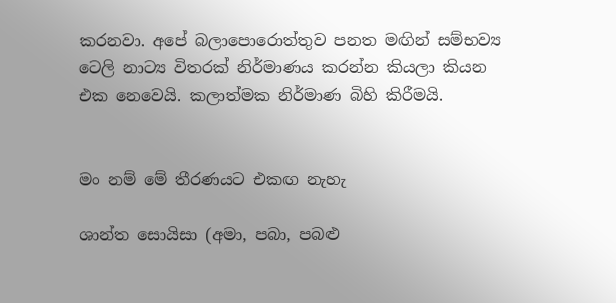කරනවා. අපේ බලාපොරොත්තුව පනත මඟින් සම්භව්‍ය ටෙලි නාට්‍ය විතරක් නිර්මාණය කරන්න කියලා කියන එක නෙවෙයි. කලාත්මක නිර්මාණ බිහි කිරීමයි.


මං නම් මේ තීරණයට එකඟ නැහැ

ශාන්ත සොයිසා (අමා, පබා, පබළු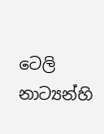ටෙලි නාට්‍යන්හි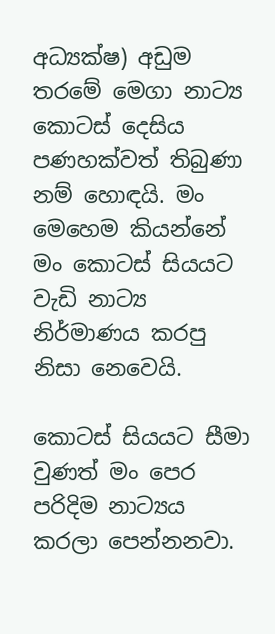අධ්‍යක්ෂ) අඩුම තරමේ මෙගා නාට්‍ය කොටස් දෙසිය පණහක්වත් තිබුණා නම් හොඳයි. මං මෙහෙම කියන්නේ මං කොටස් සියයට වැඩි නාට්‍ය නිර්මාණය කරපු නිසා නෙවෙයි.

කොටස් සියයට සීමා වුණත් මං පෙර පරිදිම නාට්‍යය කරලා පෙන්නනවා.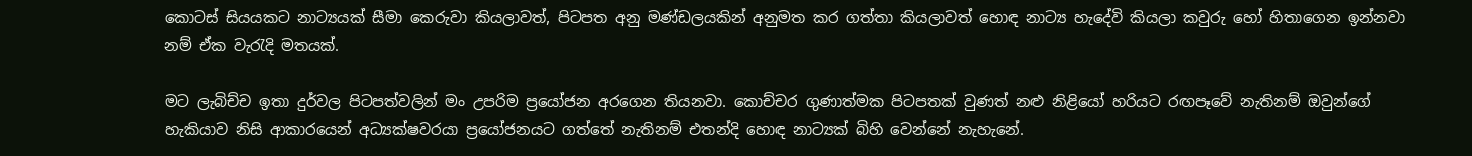කොටස් සියයකට නාට්‍යයක් සීමා කෙරුවා කියලාවත්, පිටපත අනු මණ්ඩලයකින් අනුමත කර ගත්තා කියලාවත් හොඳ නාට්‍ය හැදේවි කියලා කවුරු හෝ හිතාගෙන ඉන්නවා නම් ඒක වැරැදි මතයක්.

මට ලැබිච්ච ඉතා දුර්වල පිටපත්වලින් මං උපරිම ප්‍රයෝජන අරගෙන තියනවා. කොච්චර ගුණාත්මක පිටපතක් වුණත් නළු නිළියෝ හරියට රඟපෑවේ නැතිනම් ඔවුන්ගේ හැකියාව නිසි ආකාරයෙන් අධ්‍යක්ෂවරයා ප්‍රයෝජනයට ගත්තේ නැතිනම් එතන්දි හොඳ නාට්‍යක් බිහි වෙන්නේ නැහැනේ.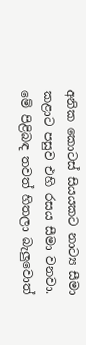අනික කොටස් සියයකට නාට්‍ය සීමා කළාට පසුව එහි රසය සීමා වනවා. මේ පිළිබඳ තවත් හිතලා බැලුවොත්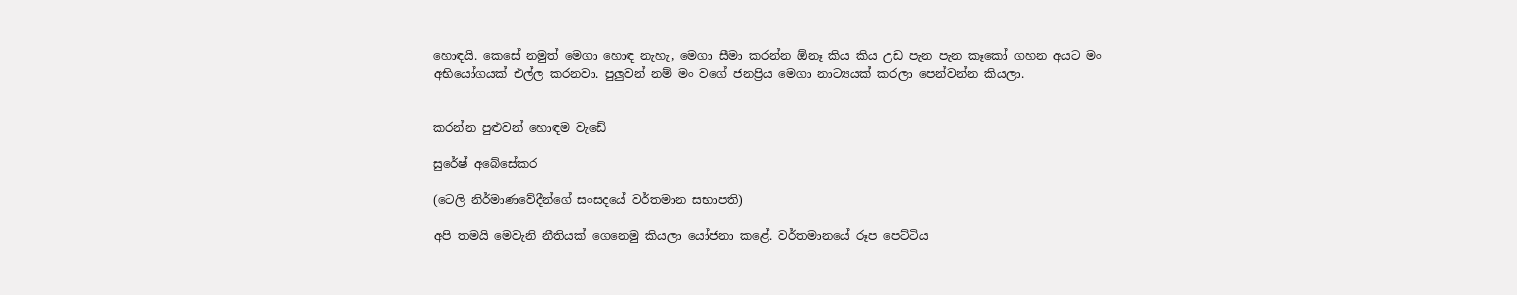හොඳයි. කෙසේ නමුත් මෙගා හොඳ නැහැ, මෙගා සීමා කරන්න ඕනෑ කිය කිය උඩ පැන පැන කෑකෝ ගහන අයට මං අභියෝගයක් එල්ල කරනවා. පුලුවන් නම් මං වගේ ජනප්‍රිය මෙගා නාට්‍යයක් කරලා පෙන්වන්න කියලා.


කරන්න පුළුවන් හොඳම වැඩේ

සුරේෂ් අබේසේකර

(ටෙලි නිර්මාණවේදීන්ගේ සංසදයේ වර්තමාන සභාපති)

අපි තමයි මෙවැනි නීතියක් ගෙනෙමු කියලා යෝජනා කළේ. වර්තමානයේ රූප පෙට්ටිය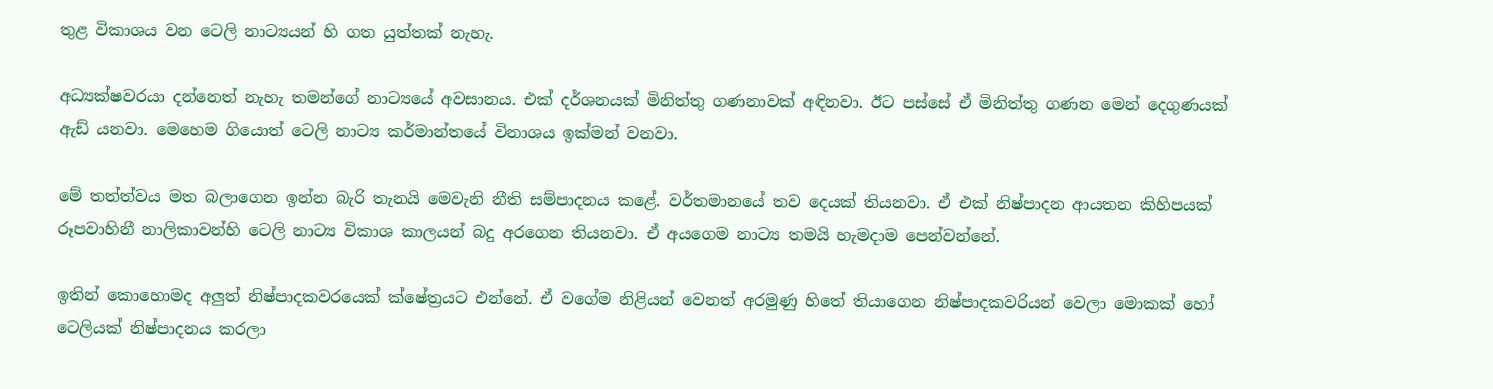තුළ විකාශය වන ටෙලි නාට්‍යයන් හි ගත යුත්තක් නැහැ.

අධ්‍යක්ෂවරයා දන්නෙත් නැහැ තමන්ගේ නාට්‍යයේ අවසානය. එක් දර්ශනයක් මිනිත්තු ගණනාවක් අඳිනවා. ඊට පස්සේ ඒ මිනිත්තු ගණන මෙන් දෙගුණයක් ඇඩ් යනවා. මෙහෙම ගියොත් ටෙලි නාට්‍ය කර්මාන්තයේ විනාශය ඉක්මන් වනවා.

මේ තත්ත්වය මත බලාගෙන ඉන්න බැරි තැනයි මෙවැනි නීති සම්පාදනය කළේ. වර්තමානයේ තව දෙයක් තියනවා. ඒ එක් නිෂ්පාදන ආයතන කිහිපයක් රූපවාහිනී නාලිකාවන්හි ටෙලි නාට්‍ය විකාශ කාලයන් බදු අරගෙන තියනවා. ඒ අයගෙම නාට්‍ය තමයි හැමදාම පෙන්වන්නේ.

ඉතින් කොහොමද අලුත් නිෂ්පාදකවරයෙක් ක්ෂේත්‍රයට එන්නේ. ඒ වගේම නිළියන් වෙනත් අරමුණු හිතේ තියාගෙන නිෂ්පාදකවරියන් වෙලා මොකක් හෝ ටෙලියක් නිෂ්පාදනය කරලා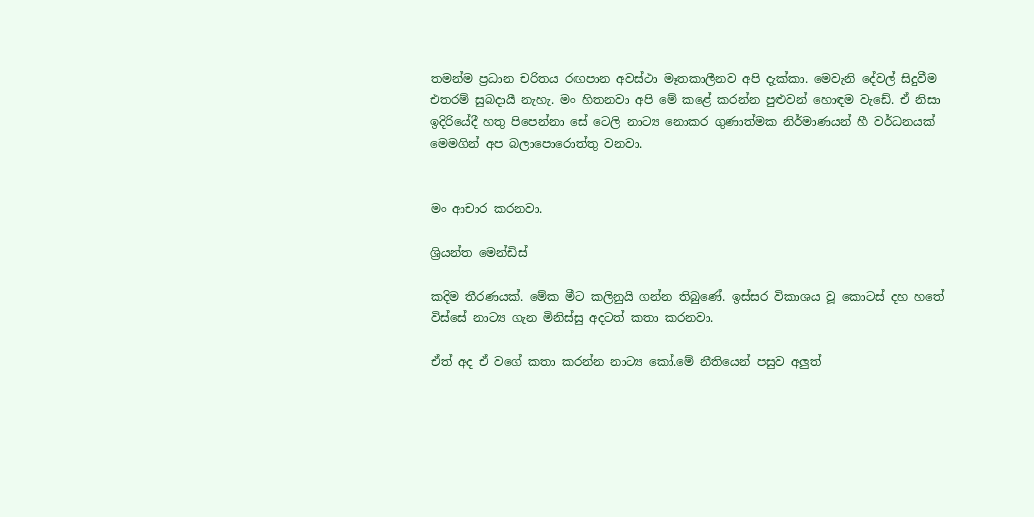තමන්ම ප්‍රධාන චරිතය රඟපාන අවස්ථා මෑතකාලීනව අපි දැක්කා. මෙවැනි දේවල් සිදුවීම එතරම් සුබදායී නැහැ. මං හිතනවා අපි මේ කළේ කරන්න පුළුවන් හොඳම වැඩේ. ඒ නිසා ඉදිරියේදී හතු පිපෙන්නා සේ ටෙලි නාට්‍ය නොකර ගුණාත්මක නිර්මාණයන් හී වර්ධනයක් මෙමගින් අප බලාපොරොත්තු වනවා.


මං ආචාර කරනවා.

ශ්‍රියන්ත මෙන්ඩිස්

කදිම තීරණයක්. මේක මීට කලිනුයි ගන්න තිබුණේ. ඉස්සර විකාශය වූ කොටස් දහ හතේ විස්සේ නාට්‍ය ගැන මිනිස්සු අදටත් කතා කරනවා.

ඒත් අද ඒ වගේ කතා කරන්න නාට්‍ය කෝ.මේ නීතියෙන් පසුව අලුත්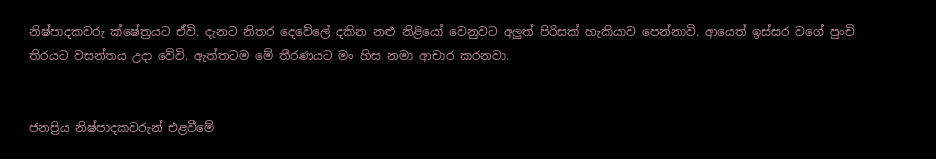නිෂ්පාදකවරු ක්ෂේත්‍රයට ඒවි. දැනට නිතර දෙවේලේ දකින නළු නිළියෝ වෙනුවට අලුත් පිරිසක් හැකියාව පෙන්නාවි. ආයෙත් ඉස්සර වගේ පුංචි තිරයට වසන්තය උදා වේවි. ඇත්තටම මේ තීරණයට මං හිස නමා ආචාර කරනවා.


ජනප්‍රිය නිෂ්පාදකවරුන් එළවීමේ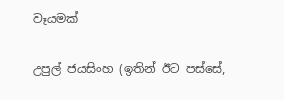වෑයමක්

උපුල් ජයසිංහ (ඉතින් ඊට පස්සේ,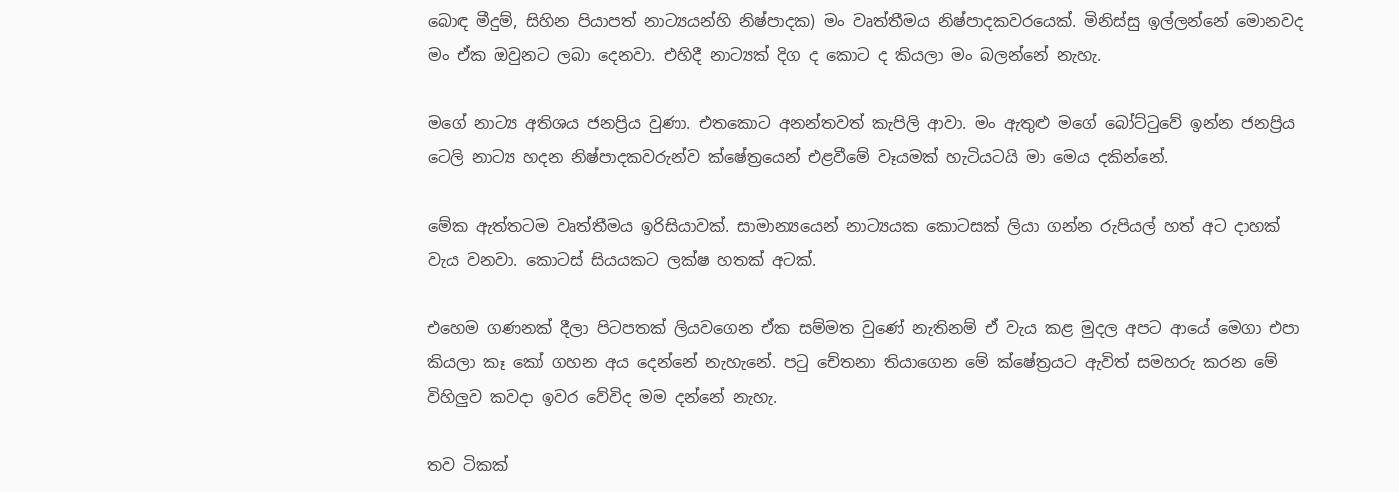බොඳ මීදුම්, සිහින පියාපත් නාට්‍යයන්හි නිෂ්පාදක) මං වෘත්තීමය නිෂ්පාදකවරයෙක්. මිනිස්සු ඉල්ලන්නේ මොනවද මං ඒක ඔවුනට ලබා දෙනවා. එහිදී නාට්‍යක් දිග ද කොට ද කියලා මං බලන්නේ නැහැ.

මගේ නාට්‍ය අතිශය ජනප්‍රිය වුණා. එතකොට අනන්තවත් කැපිලි ආවා. මං ඇතුළු මගේ බෝට්ටුවේ ඉන්න ජනප්‍රිය ටෙලි නාට්‍ය හදන නිෂ්පාදකවරුන්ව ක්ෂේත්‍රයෙන් එළවීමේ වෑයමක් හැටියටයි මා මෙය දකින්නේ.

මේක ඇත්තටම වෘත්තීමය ඉරිසියාවක්. සාමාන්‍යයෙන් නාට්‍යයක කොටසක් ලියා ගන්න රුපියල් හත් අට දාහක් වැය වනවා. කොටස් සියයකට ලක්ෂ හතක් අටක්.

එහෙම ගණනක් දීලා පිටපතක් ලියවගෙන ඒක සම්මත වුණේ නැතිනම් ඒ වැය කළ මුදල අපට ආයේ මෙගා එපා කියලා කෑ කෝ ගහන අය දෙන්නේ නැහැනේ. පටු චේතනා තියාගෙන මේ ක්ෂේත්‍රයට ඇවිත් සමහරු කරන මේ විහිලුව කවදා ඉවර වේවිද මම දන්නේ නැහැ.

තව ටිකක්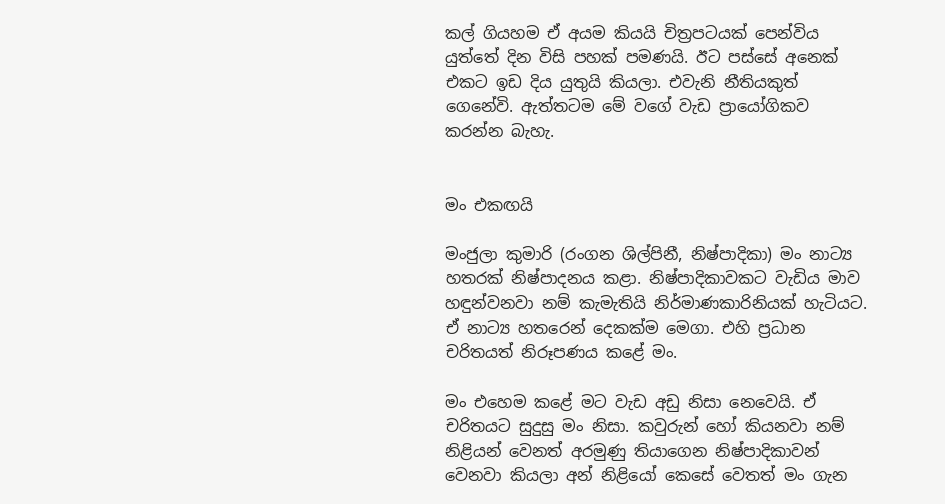කල් ගියහම ඒ අයම කියයි චිත්‍රපටයක් පෙන්විය යුත්තේ දින විසි පහක් පමණයි. ඊට පස්සේ අනෙක් එකට ඉඩ දිය යුතුයි කියලා. එවැනි නීතියකුත් ගෙනේවි. ඇත්තටම මේ වගේ වැඩ ප්‍රායෝගිකව කරන්න බැහැ.


මං එකඟයි

මංජුලා කුමාරි (රංගන ශිල්පිනී, නිෂ්පාදිකා) මං නාට්‍ය හතරක් නිෂ්පාදනය කළා. නිෂ්පාදිකාවකට වැඩිය මාව හඳුන්වනවා නම් කැමැතියි නිර්මාණකාරිනියක් හැටියට. ඒ නාට්‍ය හතරෙන් දෙකක්ම මෙගා. එහි ප්‍රධාන චරිතයත් නිරූපණය කළේ මං.

මං එහෙම කළේ මට වැඩ අඩු නිසා නෙවෙයි. ඒ චරිතයට සුදුසු මං නිසා. කවුරුන් හෝ කියනවා නම් නිළියන් වෙනත් අරමුණු තියාගෙන නිෂ්පාදිකාවන් වෙනවා කියලා අන් නිළියෝ කෙසේ වෙතත් මං ගැන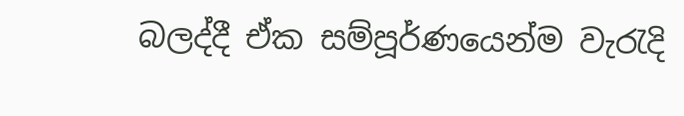බලද්දී ඒක සම්පූර්ණයෙන්ම වැරැදි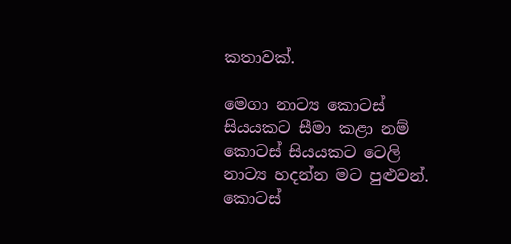කතාවක්.

මෙගා නාට්‍ය කොටස් සියයකට සීමා කළා නම් කොටස් සියයකට ටෙලි නාට්‍ය හදන්න මට පුළුවන්. කොටස්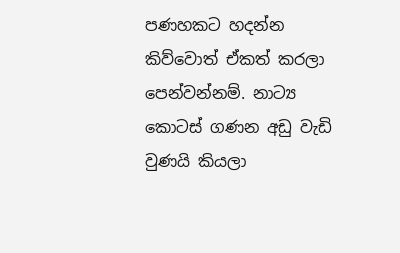පණහකට හදන්න කිව්වොත් ඒකත් කරලා පෙන්වන්නම්. නාට්‍ය කොටස් ගණන අඩු වැඩි වුණයි කියලා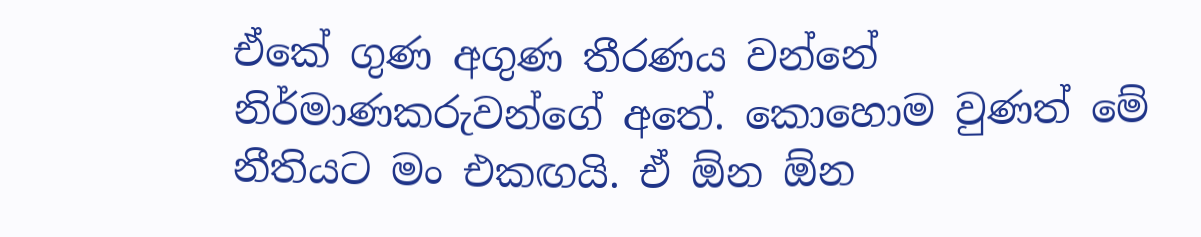ඒකේ ගුණ අගුණ තීරණය වන්නේ නිර්මාණකරුවන්ගේ අතේ. කොහොම වුණත් මේ නීතියට මං එකඟයි. ඒ ඕන ඕන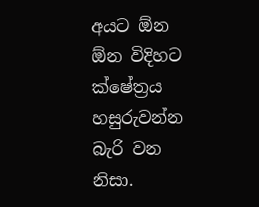අයට ඕන ඕන විදිහට ක්ෂේත්‍රය හසුරුවන්න බැරි වන නිසා.